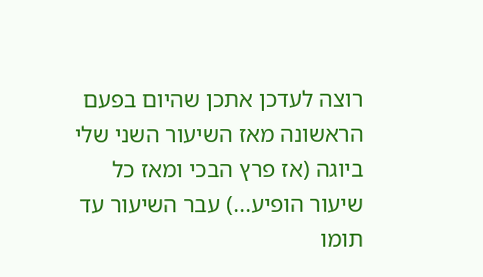רוצה לעדכן אתכן שהיום בפעם הראשונה מאז השיעור השני שלי ביוגה (אז פרץ הבכי ומאז כל שיעור הופיע...) עבר השיעור עד תומו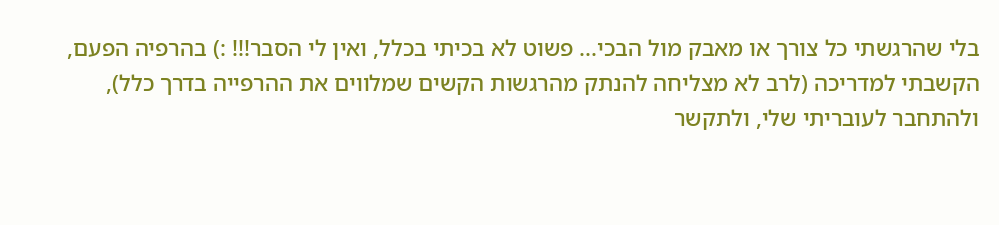בלי שהרגשתי כל צורך או מאבק מול הבכי... פשוט לא בכיתי בכלל, ואין לי הסבר!!! :) בהרפיה הפעם, הקשבתי למדריכה (לרב לא מצליחה להנתק מהרגשות הקשים שמלווים את ההרפייה בדרך כלל), ולהתחבר לעובריתי שלי, ולתקשר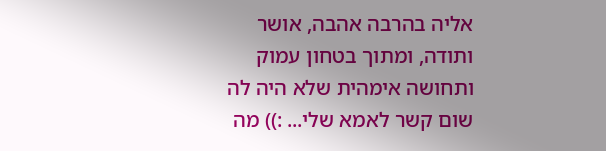אליה בהרבה אהבה, אושר ותודה, ומתוך בטחון עמוק ותחושה אימהית שלא היה לה שום קשר לאמא שלי... :)) מה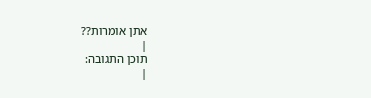אתן אומרות??
|
תוכן התגובה:
|